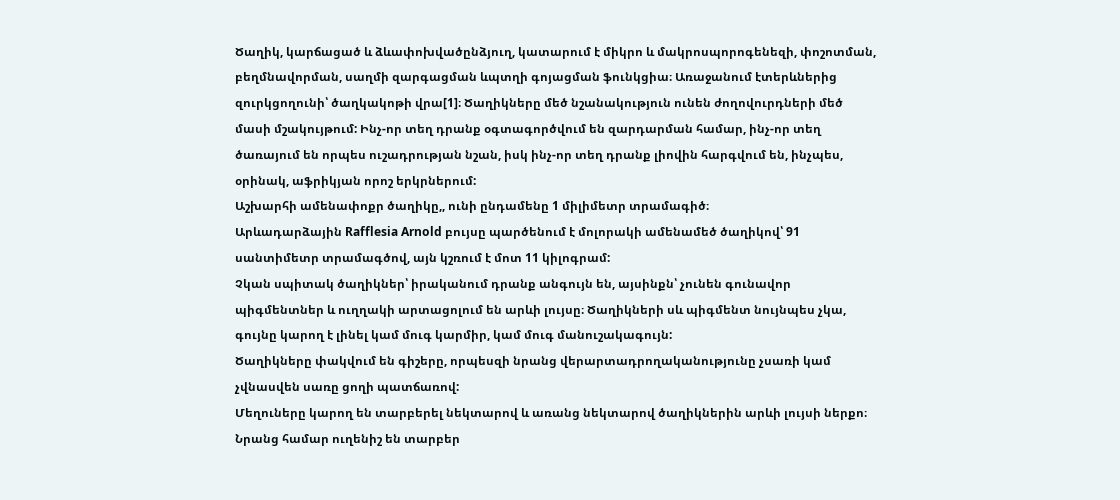Ծաղիկ, կարճացած և ձևափոխվածընձյուղ, կատարում է միկրո և մակրոսպորոգենեզի, փոշոտման, բեղմնավորման, սաղմի զարգացման ևպտղի գոյացման ֆունկցիա։ Առաջանում էտերևներից զուրկցողունի՝ ծաղկակոթի վրա[1]։ Ծաղիկները մեծ նշանակություն ունեն ժողովուրդների մեծ մասի մշակույթում: Ինչ-որ տեղ դրանք օգտագործվում են զարդարման համար, ինչ-որ տեղ ծառայում են որպես ուշադրության նշան, իսկ ինչ-որ տեղ դրանք լիովին հարգվում են, ինչպես, օրինակ, աֆրիկյան որոշ երկրներում:
Աշխարհի ամենափոքր ծաղիկը,, ունի ընդամենը 1 միլիմետր տրամագիծ։
Արևադարձային Rafflesia Arnold բույսը պարծենում է մոլորակի ամենամեծ ծաղիկով՝ 91 սանտիմետր տրամագծով, այն կշռում է մոտ 11 կիլոգրամ:
Չկան սպիտակ ծաղիկներ՝ իրականում դրանք անգույն են, այսինքն՝ չունեն գունավոր պիգմենտներ և ուղղակի արտացոլում են արևի լույսը։ Ծաղիկների սև պիգմենտ նույնպես չկա, գույնը կարող է լինել կամ մուգ կարմիր, կամ մուգ մանուշակագույն:
Ծաղիկները փակվում են գիշերը, որպեսզի նրանց վերարտադրողականությունը չսառի կամ չվնասվեն սառը ցողի պատճառով:
Մեղուները կարող են տարբերել նեկտարով և առանց նեկտարով ծաղիկներին արևի լույսի ներքո։ Նրանց համար ուղենիշ են տարբեր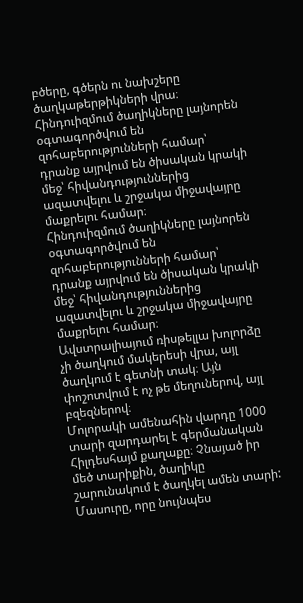բծերը, գծերն ու նախշերը ծաղկաթերթիկների վրա։
Հինդուիզմում ծաղիկները լայնորեն օգտագործվում են զոհաբերությունների համար՝ դրանք այրվում են ծիսական կրակի մեջ՝ հիվանդություններից ազատվելու և շրջակա միջավայրը մաքրելու համար։
Հինդուիզմում ծաղիկները լայնորեն օգտագործվում են զոհաբերությունների համար՝ դրանք այրվում են ծիսական կրակի մեջ՝ հիվանդություններից ազատվելու և շրջակա միջավայրը մաքրելու համար։
Ավստրալիայում ռիսթելլա խոլորձը չի ծաղկում մակերեսի վրա, այլ ծաղկում է գետնի տակ։ Այն փոշոտվում է ոչ թե մեղուներով, այլ բզեզներով։
Մոլորակի ամենահին վարդը 1000 տարի զարդարել է գերմանական Հիլդեսհայմ քաղաքը։ Չնայած իր մեծ տարիքին, ծաղիկը շարունակում է ծաղկել ամեն տարի:
Մասուրը, որը նույնպես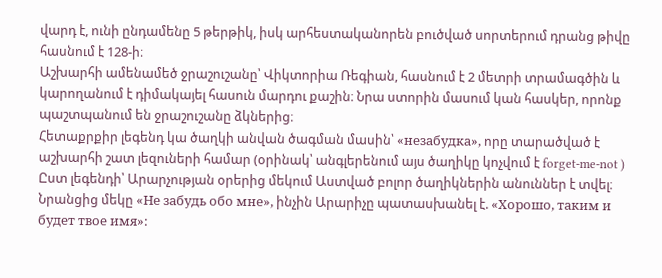վարդ է, ունի ընդամենը 5 թերթիկ, իսկ արհեստականորեն բուծված սորտերում դրանց թիվը հասնում է 128-ի։
Աշխարհի ամենամեծ ջրաշուշանը՝ Վիկտորիա Ռեգիան, հասնում է 2 մետրի տրամագծին և կարողանում է դիմակայել հասուն մարդու քաշին։ Նրա ստորին մասում կան հասկեր, որոնք պաշտպանում են ջրաշուշանը ձկներից։
Հետաքրքիր լեգենդ կա ծաղկի անվան ծագման մասին՝ «незабудка», որը տարածված է աշխարհի շատ լեզուների համար (օրինակ՝ անգլերենում այս ծաղիկը կոչվում է forget-me-not ) Ըստ լեգենդի՝ Արարչության օրերից մեկում Աստված բոլոր ծաղիկներին անուններ է տվել։ Նրանցից մեկը «Не забудь обо мне», ինչին Արարիչը պատասխանել է. «Хорошо, таким и будет твое имя»: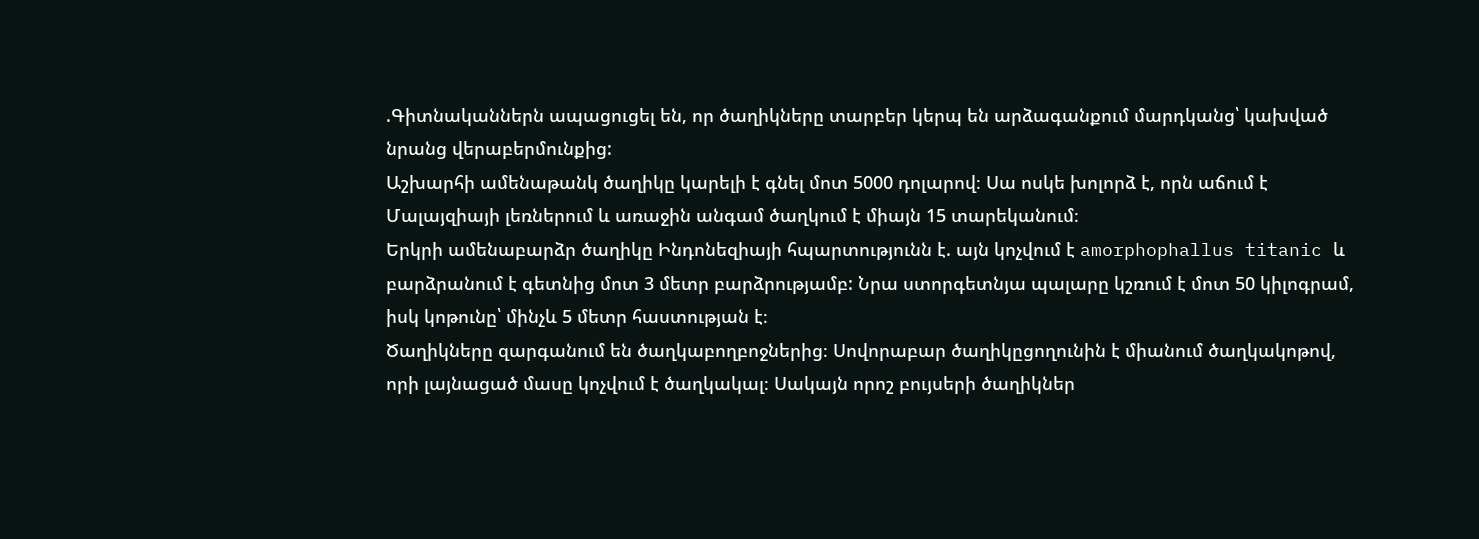.Գիտնականներն ապացուցել են, որ ծաղիկները տարբեր կերպ են արձագանքում մարդկանց՝ կախված նրանց վերաբերմունքից:
Աշխարհի ամենաթանկ ծաղիկը կարելի է գնել մոտ 5000 դոլարով։ Սա ոսկե խոլորձ է, որն աճում է Մալայզիայի լեռներում և առաջին անգամ ծաղկում է միայն 15 տարեկանում։
Երկրի ամենաբարձր ծաղիկը Ինդոնեզիայի հպարտությունն է. այն կոչվում է amorphophallus titanic և բարձրանում է գետնից մոտ 3 մետր բարձրությամբ: Նրա ստորգետնյա պալարը կշռում է մոտ 50 կիլոգրամ, իսկ կոթունը՝ մինչև 5 մետր հաստության է։
Ծաղիկները զարգանում են ծաղկաբողբոջներից։ Սովորաբար ծաղիկըցողունին է միանում ծաղկակոթով, որի լայնացած մասը կոչվում է ծաղկակալ։ Սակայն որոշ բույսերի ծաղիկներ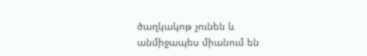ծաղկակոթ չունեն և անմիջապես միանում են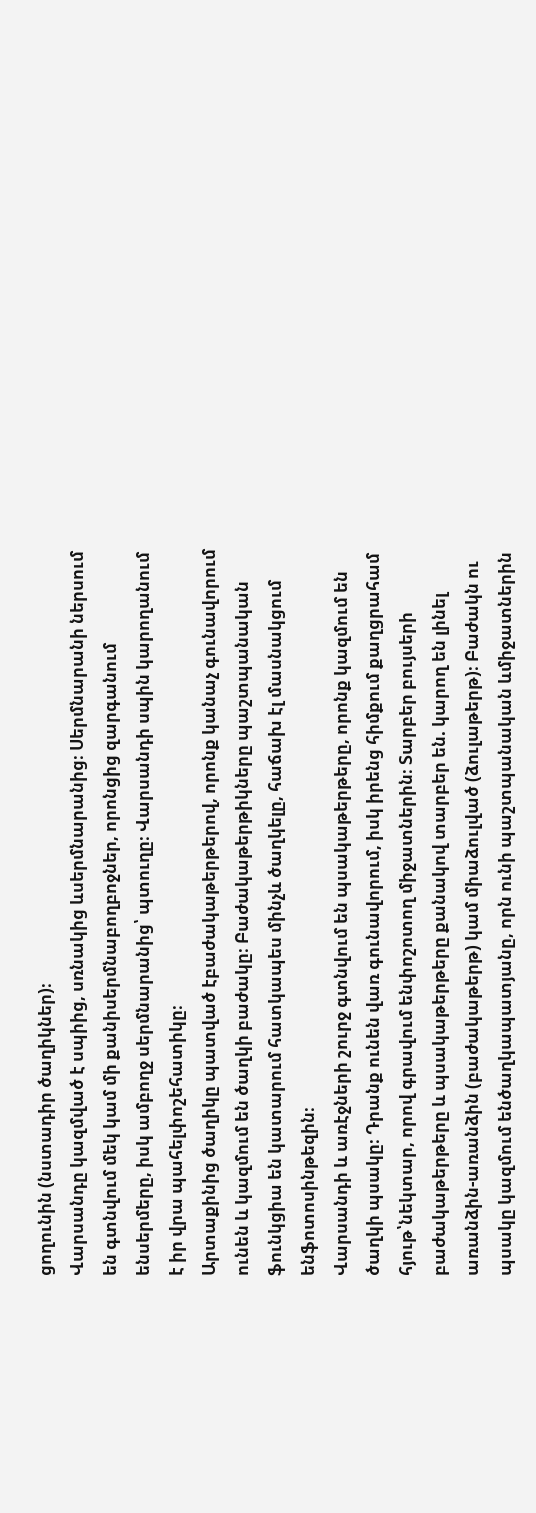ցողունին (նստադիր ծաղիկներ)։
Վարսանդը կազմված է սպիից, սռնակից ևսերմնարանից։ Սերմնարանի ներսում են գտնվում մեկ կամ մի քանիսերմնաբողբոջներ, որոնցից զարգանում ենսերմերը, իսկ ամբողջ սերմնարանից՝ պտուղը։ Վարսանդի սպին կարողանում է իր վրա պահելփոշեհատիկը։
Արտաքինից ծաղիկը պատված էբաժակաթերթերով, որոնք կանաչ գունավորում ունեն և կազմում են ծաղկի բաժակը։ Բաժակաթերթիկները պաշտպանական ֆունկցիա են կատարում հատկապես մինչև ծաղկելը, հաճախ էլ մասնակցում ենֆոտոսինթեզին։
Վարսանդի և առէջների շուրջ գտնվում են պսակաթերթերը, որոնք կազմում են ծաղկի պսակը։ Դրանք ունեն վառ գունավորում, իսկ իրենց հիմքում քաղցրահամ հյութ՝նեկտար, որով գրավում ենփոշոտող միջատներին։ Տարբեր բույսերի բաժակաթերթերը և պսակաթերթերը քանակով տարբեր են. կարող են լինել առանձին-առանձին (բաժակաթերթ) կամ միաձուլված (ձուլաթերթ)։ Բաժակն ու պսակը կազմում ենծաղկապատյանը, որն ունի պաշտպանական ևմիջատներին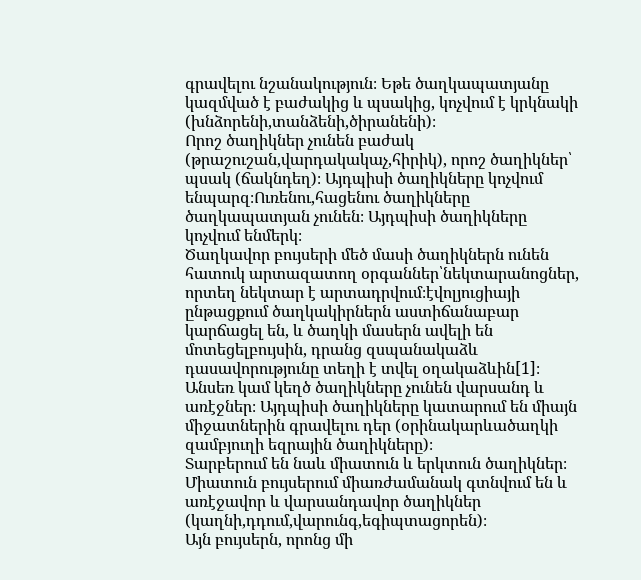գրավելու նշանակություն։ Եթե ծաղկապատյանը կազմված է բաժակից և պսակից, կոչվում է կրկնակի (խնձորենի,տանձենի,ծիրանենի)։
Որոշ ծաղիկներ չունեն բաժակ (թրաշուշան,վարդակակաչ,հիրիկ), որոշ ծաղիկներ՝ պսակ (ճակնդեղ)։ Այդպիսի ծաղիկները կոչվում ենպարզ։Ուռենու,հացենու ծաղիկները ծաղկապատյան չունեն։ Այդպիսի ծաղիկները կոչվում ենմերկ։
Ծաղկավոր բույսերի մեծ մասի ծաղիկներն ունեն հատուկ արտազատող օրգաններ՝նեկտարանոցներ, որտեղ նեկտար է արտադրվում։էվոլյուցիայի ընթացքում ծաղկակիրներն աստիճանաբար կարճացել են, և ծաղկի մասերն ավելի են մոտեցելբույսին, դրանց զսպանակաձև դասավորությունը տեղի է տվել օղակաձևին[1]։
Անսեռ կամ կեղծ ծաղիկները չունեն վարսանդ և առէջներ։ Այդպիսի ծաղիկները կատարում են միայն միջատներին գրավելու դեր (օրինակարևածաղկի զամբյուղի եզրային ծաղիկները)։
Տարբերում են նաև միատուն և երկտուն ծաղիկներ։ Միատուն բույսերում միառժամանակ գտնվում են և առէջավոր և վարսանդավոր ծաղիկներ (կաղնի,դդում,վարունգ,եգիպտացորեն)։
Այն բույսերն, որոնց մի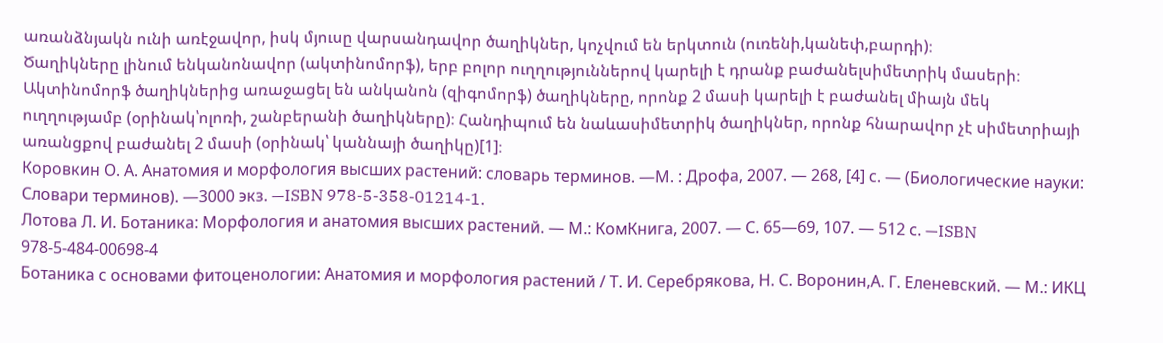առանձնյակն ունի առէջավոր, իսկ մյուսը վարսանդավոր ծաղիկներ, կոչվում են երկտուն (ուռենի,կանեփ,բարդի)։
Ծաղիկները լինում ենկանոնավոր (ակտինոմորֆ), երբ բոլոր ուղղություններով կարելի է դրանք բաժանելսիմետրիկ մասերի։ Ակտինոմորֆ ծաղիկներից առաջացել են անկանոն (զիգոմորֆ) ծաղիկները, որոնք 2 մասի կարելի է բաժանել միայն մեկ ուղղությամբ (օրինակ՝ոլոռի, շանբերանի ծաղիկները)։ Հանդիպում են նաևասիմետրիկ ծաղիկներ, որոնք հնարավոր չէ սիմետրիայի առանցքով բաժանել 2 մասի (օրինակ՝ կաննայի ծաղիկը)[1]։
Коровкин О. А. Анатомия и морфология высших растений: словарь терминов. —М. : Дрофа, 2007. — 268, [4] с. — (Биологические науки: Словари терминов). —3000 экз. —ISBN 978-5-358-01214-1.
Лотова Л. И. Ботаника: Морфология и анатомия высших растений. — М.: КомКнига, 2007. — С. 65—69, 107. — 512 с. —ISBN 978-5-484-00698-4
Ботаника с основами фитоценологии: Анатомия и морфология растений / Т. И. Серебрякова, Н. С. Воронин,А. Г. Еленевский. — М.: ИКЦ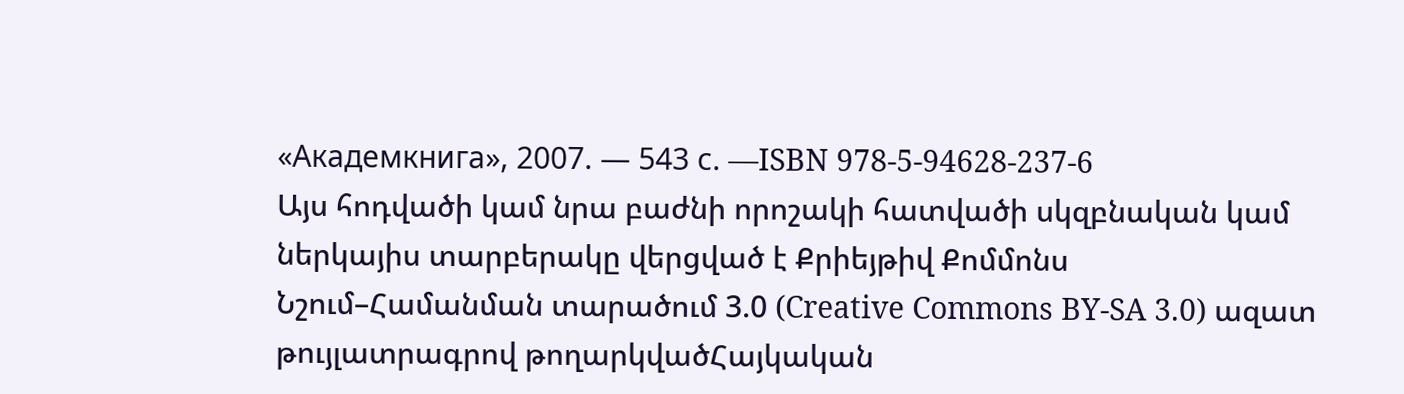«Академкнига», 2007. — 543 с. —ISBN 978-5-94628-237-6
Այս հոդվածի կամ նրա բաժնի որոշակի հատվածի սկզբնական կամ ներկայիս տարբերակը վերցված է Քրիեյթիվ Քոմմոնս Նշում–Համանման տարածում 3.0 (Creative Commons BY-SA 3.0) ազատ թույլատրագրով թողարկվածՀայկական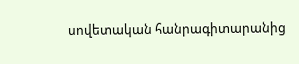սովետական հանրագիտարանից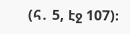(հ․ 5, էջ 107)։